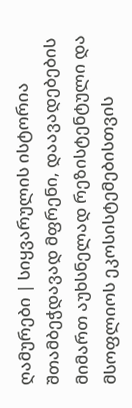ღამურები | სიყვარულის ისტორია
შთამბეჭდავად მფრენი, დაავადებების მიმართ აუხსნელად რეზისტენტული და მსოფლიოს ეკოსისტემებისთვის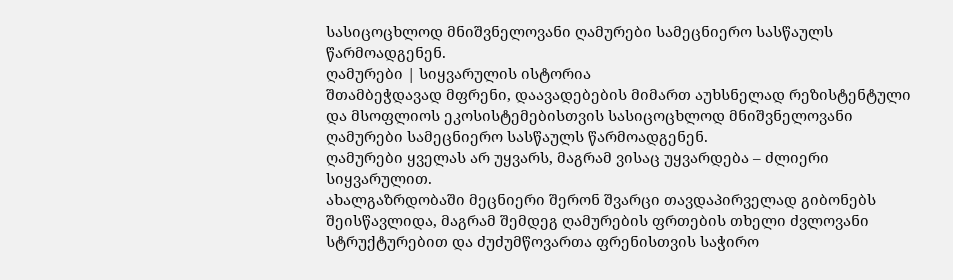სასიცოცხლოდ მნიშვნელოვანი ღამურები სამეცნიერო სასწაულს წარმოადგენენ.
ღამურები | სიყვარულის ისტორია
შთამბეჭდავად მფრენი, დაავადებების მიმართ აუხსნელად რეზისტენტული და მსოფლიოს ეკოსისტემებისთვის სასიცოცხლოდ მნიშვნელოვანი ღამურები სამეცნიერო სასწაულს წარმოადგენენ.
ღამურები ყველას არ უყვარს, მაგრამ ვისაც უყვარდება – ძლიერი სიყვარულით.
ახალგაზრდობაში მეცნიერი შერონ შვარცი თავდაპირველად გიბონებს შეისწავლიდა, მაგრამ შემდეგ ღამურების ფრთების თხელი ძვლოვანი სტრუქტურებით და ძუძუმწოვართა ფრენისთვის საჭირო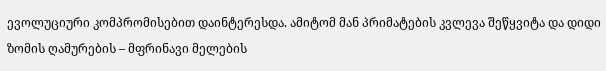ევოლუციური კომპრომისებით დაინტერესდა. ამიტომ მან პრიმატების კვლევა შეწყვიტა და დიდი ზომის ღამურების – მფრინავი მელების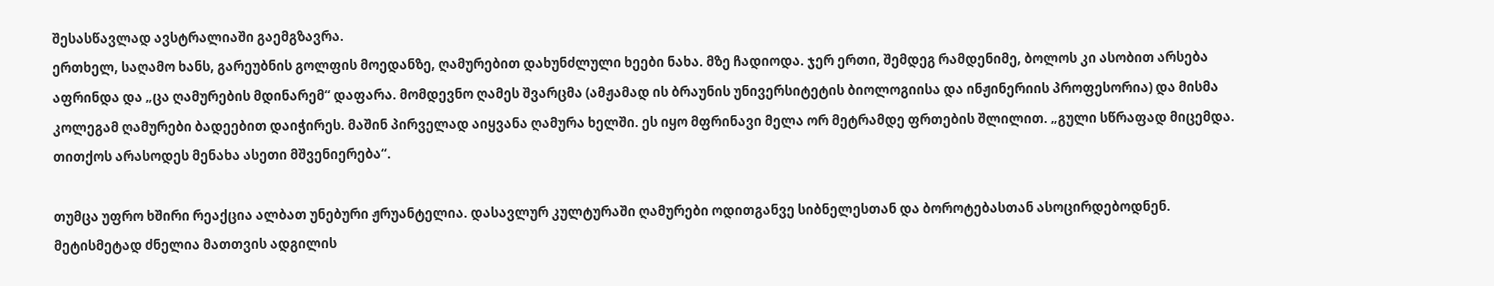შესასწავლად ავსტრალიაში გაემგზავრა.
ერთხელ, საღამო ხანს, გარეუბნის გოლფის მოედანზე, ღამურებით დახუნძლული ხეები ნახა. მზე ჩადიოდა. ჯერ ერთი, შემდეგ რამდენიმე, ბოლოს კი ასობით არსება აფრინდა და „ცა ღამურების მდინარემ“ დაფარა. მომდევნო ღამეს შვარცმა (ამჟამად ის ბრაუნის უნივერსიტეტის ბიოლოგიისა და ინჟინერიის პროფესორია) და მისმა კოლეგამ ღამურები ბადეებით დაიჭირეს. მაშინ პირველად აიყვანა ღამურა ხელში. ეს იყო მფრინავი მელა ორ მეტრამდე ფრთების შლილით. „გული სწრაფად მიცემდა. თითქოს არასოდეს მენახა ასეთი მშვენიერება“.

თუმცა უფრო ხშირი რეაქცია ალბათ უნებური ჟრუანტელია. დასავლურ კულტურაში ღამურები ოდითგანვე სიბნელესთან და ბოროტებასთან ასოცირდებოდნენ. მეტისმეტად ძნელია მათთვის ადგილის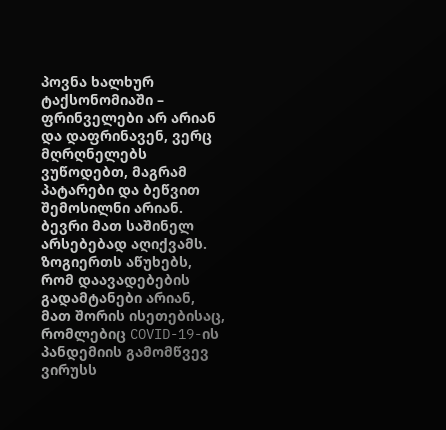პოვნა ხალხურ ტაქსონომიაში – ფრინველები არ არიან და დაფრინავენ, ვერც მღრღნელებს ვუწოდებთ, მაგრამ პატარები და ბეწვით შემოსილნი არიან.
ბევრი მათ საშინელ არსებებად აღიქვამს. ზოგიერთს აწუხებს, რომ დაავადებების გადამტანები არიან, მათ შორის ისეთებისაც, რომლებიც COVID-19-ის პანდემიის გამომწვევ ვირუსს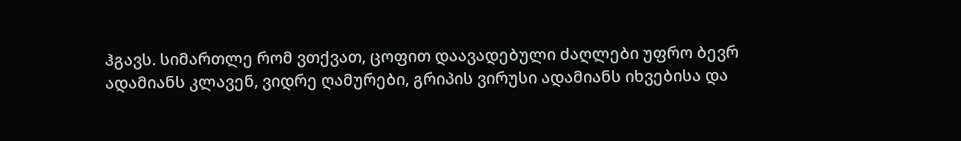ჰგავს. სიმართლე რომ ვთქვათ, ცოფით დაავადებული ძაღლები უფრო ბევრ ადამიანს კლავენ, ვიდრე ღამურები, გრიპის ვირუსი ადამიანს იხვებისა და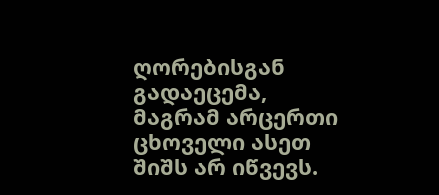ღორებისგან გადაეცემა, მაგრამ არცერთი ცხოველი ასეთ შიშს არ იწვევს.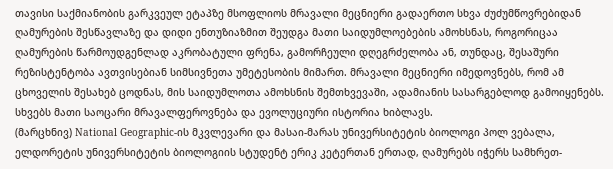თავისი საქმიანობის გარკვეულ ეტაპზე მსოფლიოს მრავალი მეცნიერი გადაერთო სხვა ძუძუმწოვრებიდან ღამურების შესწავლაზე და დიდი ენთუზიაზმით შეუდგა მათი საიდუმლოებების ამოხსნას, როგორიცაა ღამურების წარმოუდგენლად აკრობატული ფრენა, გამორჩეული დღეგრძელობა ან, თუნდაც, შესაშური რეზისტენტობა ავთვისებიან სიმსივნეთა უმეტესობის მიმართ. მრავალი მეცნიერი იმედოვნებს, რომ ამ ცხოველის შესახებ ცოდნას, მის საიდუმლოთა ამოხსნის შემთხვევაში, ადამიანის სასარგებლოდ გამოიყენებს. სხვებს მათი საოცარი მრავალფეროვნება და ევოლუციური ისტორია ხიბლავს.
(მარცხნივ) National Geographic-ის მკვლევარი და მასაი-მარას უნივერსიტეტის ბიოლოგი პოლ ვებალა, ელდორეტის უნივერსიტეტის ბიოლოგიის სტუდენტ ერიკ კეტერთან ერთად, ღამურებს იჭერს სამხრეთ-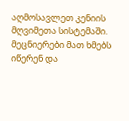აღმოსავლეთ კენიის მღვიმეთა სისტემაში. მეცნიერები მათ ხმებს იწერენ და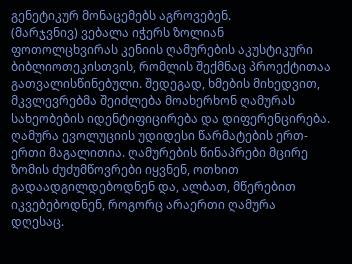გენეტიკურ მონაცემებს აგროვებენ.
(მარჯვნივ) ვებალა იჭერს ზოლიან ფოთოლცხვირას კენიის ღამურების აკუსტიკური ბიბლიოთეკისთვის, რომლის შექმნაც პროექტითაა გათვალისწინებული. შედეგად, ხმების მიხედვით, მკვლევრებმა შეიძლება მოახერხონ ღამურას სახეობების იდენტიფიცირება და დიფერენცირება.
ღამურა ევოლუციის უდიდესი წარმატების ერთ-ერთი მაგალითია. ღამურების წინაპრები მცირე ზომის ძუძუმწოვრები იყვნენ, ოთხით გადაადგილდებოდნენ და, ალბათ, მწერებით იკვებებოდნენ, როგორც არაერთი ღამურა დღესაც.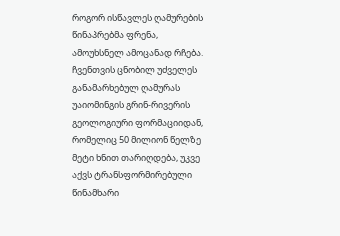როგორ ისწავლეს ღამურების წინაპრებმა ფრენა, ამოუხსნელ ამოცანად რჩება. ჩვენთვის ცნობილ უძველეს განამარხებულ ღამურას უაიომინგის გრინ-რივერის გეოლოგიური ფორმაციიდან, რომელიც 50 მილიონ წელზე მეტი ხნით თარიღდება, უკვე აქვს ტრანსფორმირებული წინამხარი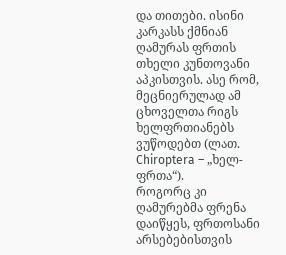და თითები. ისინი კარკასს ქმნიან ღამურას ფრთის თხელი კუნთოვანი აპკისთვის. ასე რომ, მეცნიერულად ამ ცხოველთა რიგს ხელფრთიანებს ვუწოდებთ (ლათ. Chiroptera – „ხელ-ფრთა“).
როგორც კი ღამურებმა ფრენა დაიწყეს, ფრთოსანი არსებებისთვის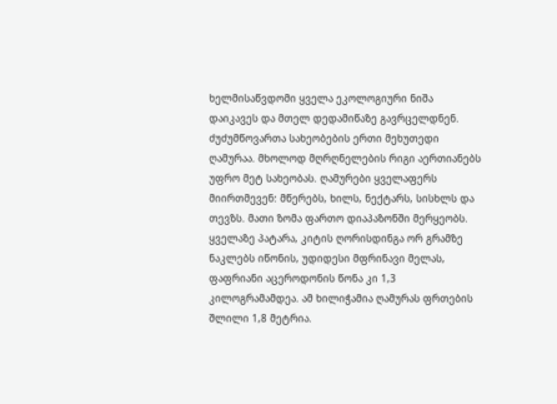ხელმისაწვდომი ყველა ეკოლოგიური ნიშა დაიკავეს და მთელ დედამიწაზე გავრცელდნენ. ძუძუმწოვართა სახეობების ერთი მეხუთედი ღამურაა. მხოლოდ მღრღნელების რიგი აერთიანებს უფრო მეტ სახეობას. ღამურები ყველაფერს მიირთმევენ: მწერებს, ხილს, ნექტარს, სისხლს და თევზს. მათი ზომა ფართო დიაპაზონში მერყეობს. ყველაზე პატარა, კიტის ღორისდინგა ორ გრამზე ნაკლებს იწონის, უდიდესი მფრინავი მელას, ფაფრიანი აცეროდონის წონა კი 1,3 კილოგრამამდეა. ამ ხილიჭამია ღამურას ფრთების შლილი 1,8 მეტრია.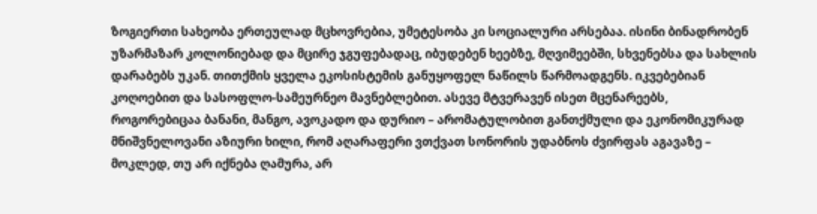ზოგიერთი სახეობა ერთეულად მცხოვრებია, უმეტესობა კი სოციალური არსებაა. ისინი ბინადრობენ უზარმაზარ კოლონიებად და მცირე ჯგუფებადაც, იბუდებენ ხეებზე, მღვიმეებში, სხვენებსა და სახლის დარაბებს უკან. თითქმის ყველა ეკოსისტემის განუყოფელ ნაწილს წარმოადგენს. იკვებებიან კოღოებით და სასოფლო-სამეურნეო მავნებლებით. ასევე მტვერავენ ისეთ მცენარეებს, როგორებიცაა ბანანი, მანგო, ავოკადო და დურიო – არომატულობით განთქმული და ეკონომიკურად მნიშვნელოვანი აზიური ხილი, რომ აღარაფერი ვთქვათ სონორის უდაბნოს ძვირფას აგავაზე – მოკლედ, თუ არ იქნება ღამურა, არ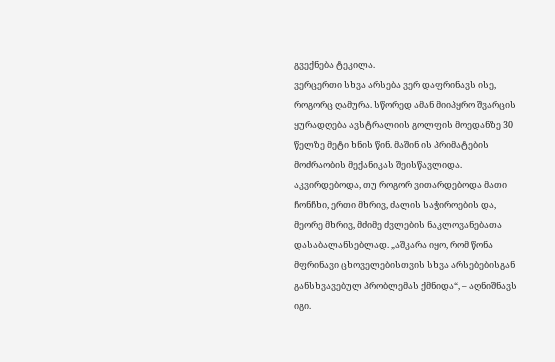გვექნება ტეკილა.
ვერცერთი სხვა არსება ვერ დაფრინავს ისე, როგორც ღამურა. სწორედ ამან მიიპყრო შვარცის ყურადღება ავსტრალიის გოლფის მოედანზე 30 წელზე მეტი ხნის წინ. მაშინ ის პრიმატების მოძრაობის მექანიკას შეისწავლიდა. აკვირდებოდა, თუ როგორ ვითარდებოდა მათი ჩონჩხი, ერთი მხრივ, ძალის საჭიროების და, მეორე მხრივ, მძიმე ძვლების ნაკლოვანებათა დასაბალანსებლად. „აშკარა იყო, რომ წონა მფრინავი ცხოველებისთვის სხვა არსებებისგან განსხვავებულ პრობლემას ქმნიდა“, – აღნიშნავს იგი.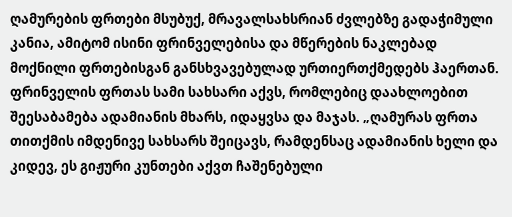ღამურების ფრთები მსუბუქ, მრავალსახსრიან ძვლებზე გადაჭიმული კანია, ამიტომ ისინი ფრინველებისა და მწერების ნაკლებად მოქნილი ფრთებისგან განსხვავებულად ურთიერთქმედებს ჰაერთან. ფრინველის ფრთას სამი სახსარი აქვს, რომლებიც დაახლოებით შეესაბამება ადამიანის მხარს, იდაყვსა და მაჯას. „ღამურას ფრთა თითქმის იმდენივე სახსარს შეიცავს, რამდენსაც ადამიანის ხელი და კიდევ, ეს გიჟური კუნთები აქვთ ჩაშენებული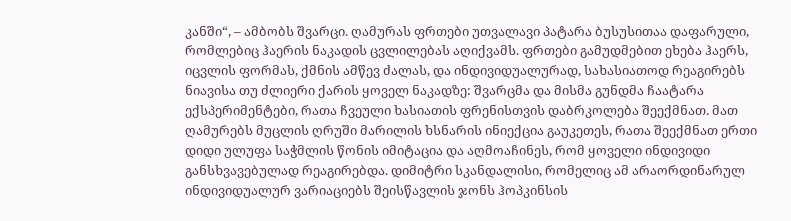კანში“, – ამბობს შვარცი. ღამურას ფრთები უთვალავი პატარა ბუსუსითაა დაფარული, რომლებიც ჰაერის ნაკადის ცვლილებას აღიქვამს. ფრთები გამუდმებით ეხება ჰაერს, იცვლის ფორმას, ქმნის ამწევ ძალას, და ინდივიდუალურად, სახასიათოდ რეაგირებს ნიავისა თუ ძლიერი ქარის ყოველ ნაკადზე: შვარცმა და მისმა გუნდმა ჩაატარა ექსპერიმენტები, რათა ჩვეული ხასიათის ფრენისთვის დაბრკოლება შეექმნათ. მათ ღამურებს მუცლის ღრუში მარილის ხსნარის ინიექცია გაუკეთეს, რათა შეექმნათ ერთი დიდი ულუფა საჭმლის წონის იმიტაცია და აღმოაჩინეს, რომ ყოველი ინდივიდი განსხვავებულად რეაგირებდა. დიმიტრი სკანდალისი, რომელიც ამ არაორდინარულ ინდივიდუალურ ვარიაციებს შეისწავლის ჯონს ჰოპკინსის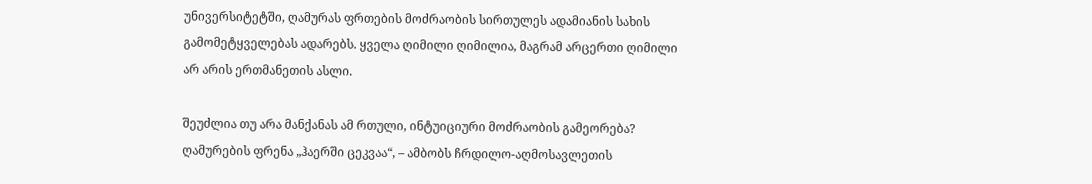უნივერსიტეტში, ღამურას ფრთების მოძრაობის სირთულეს ადამიანის სახის გამომეტყველებას ადარებს. ყველა ღიმილი ღიმილია, მაგრამ არცერთი ღიმილი არ არის ერთმანეთის ასლი.

შეუძლია თუ არა მანქანას ამ რთული, ინტუიციური მოძრაობის გამეორება? ღამურების ფრენა „ჰაერში ცეკვაა“, – ამბობს ჩრდილო-აღმოსავლეთის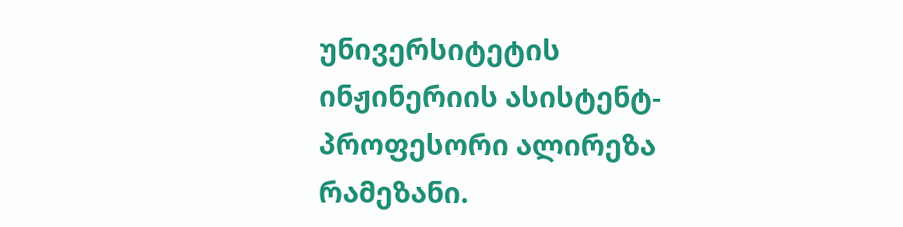უნივერსიტეტის ინჟინერიის ასისტენტ-პროფესორი ალირეზა რამეზანი.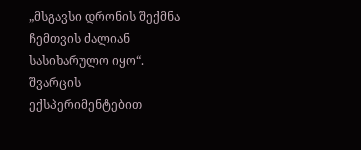„მსგავსი დრონის შექმნა ჩემთვის ძალიან სასიხარულო იყო“. შვარცის ექსპერიმენტებით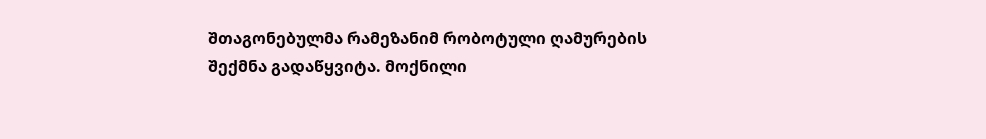შთაგონებულმა რამეზანიმ რობოტული ღამურების შექმნა გადაწყვიტა. მოქნილი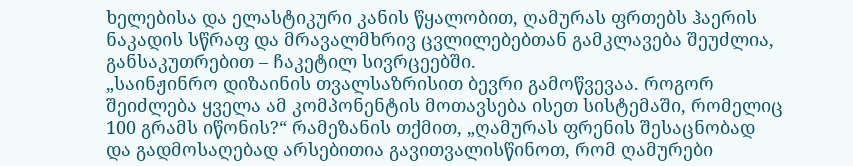ხელებისა და ელასტიკური კანის წყალობით, ღამურას ფრთებს ჰაერის ნაკადის სწრაფ და მრავალმხრივ ცვლილებებთან გამკლავება შეუძლია, განსაკუთრებით – ჩაკეტილ სივრცეებში.
„საინჟინრო დიზაინის თვალსაზრისით ბევრი გამოწვევაა. როგორ შეიძლება ყველა ამ კომპონენტის მოთავსება ისეთ სისტემაში, რომელიც 100 გრამს იწონის?“ რამეზანის თქმით, „ღამურას ფრენის შესაცნობად და გადმოსაღებად არსებითია გავითვალისწინოთ, რომ ღამურები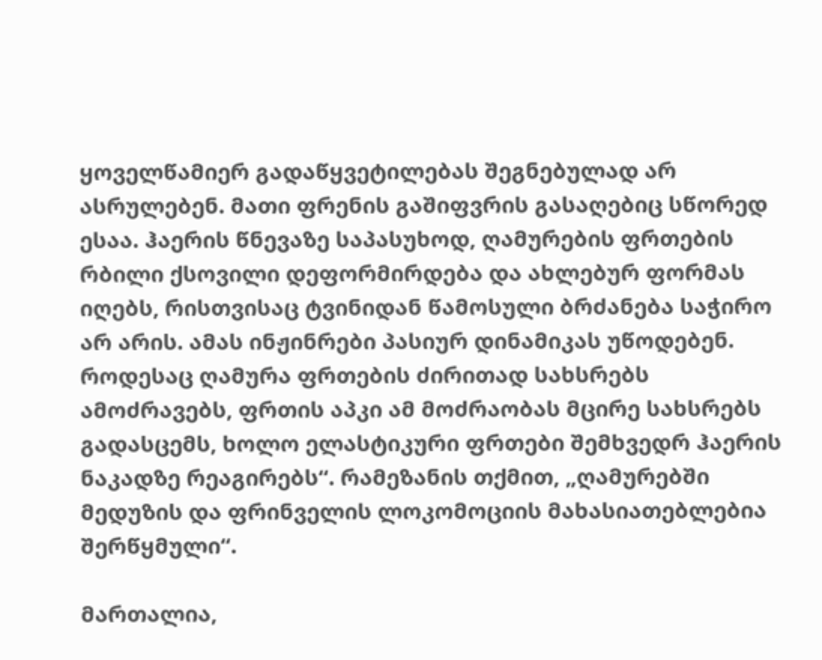ყოველწამიერ გადაწყვეტილებას შეგნებულად არ ასრულებენ. მათი ფრენის გაშიფვრის გასაღებიც სწორედ ესაა. ჰაერის წნევაზე საპასუხოდ, ღამურების ფრთების რბილი ქსოვილი დეფორმირდება და ახლებურ ფორმას იღებს, რისთვისაც ტვინიდან წამოსული ბრძანება საჭირო არ არის. ამას ინჟინრები პასიურ დინამიკას უწოდებენ. როდესაც ღამურა ფრთების ძირითად სახსრებს ამოძრავებს, ფრთის აპკი ამ მოძრაობას მცირე სახსრებს გადასცემს, ხოლო ელასტიკური ფრთები შემხვედრ ჰაერის ნაკადზე რეაგირებს“. რამეზანის თქმით, „ღამურებში მედუზის და ფრინველის ლოკომოციის მახასიათებლებია შერწყმული“.

მართალია,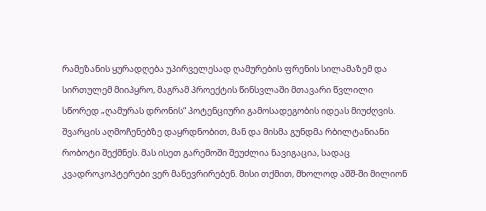რამეზანის ყურადღება უპირველესად ღამურების ფრენის სილამაზემ და სირთულემ მიიპყრო, მაგრამ პროექტის წინსვლაში მთავარი წვლილი სწორედ „ღამურას დრონის“ პოტენციური გამოსადეგობის იდეას მიუძღვის. შვარცის აღმოჩენებზე დაყრდნობით, მან და მისმა გუნდმა რბილტანიანი რობოტი შექმნეს. მას ისეთ გარემოში შეუძლია ნავიგაცია, სადაც კვადროკოპტერები ვერ მანევრირებენ. მისი თქმით, მხოლოდ აშშ-ში მილიონ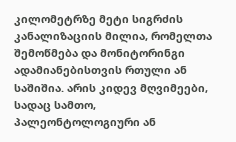კილომეტრზე მეტი სიგრძის კანალიზაციის მილია, რომელთა შემოწმება და მონიტორინგი ადამიანებისთვის რთული ან საშიშია. არის კიდევ მღვიმეები, სადაც სამთო, პალეონტოლოგიური ან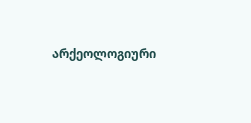არქეოლოგიური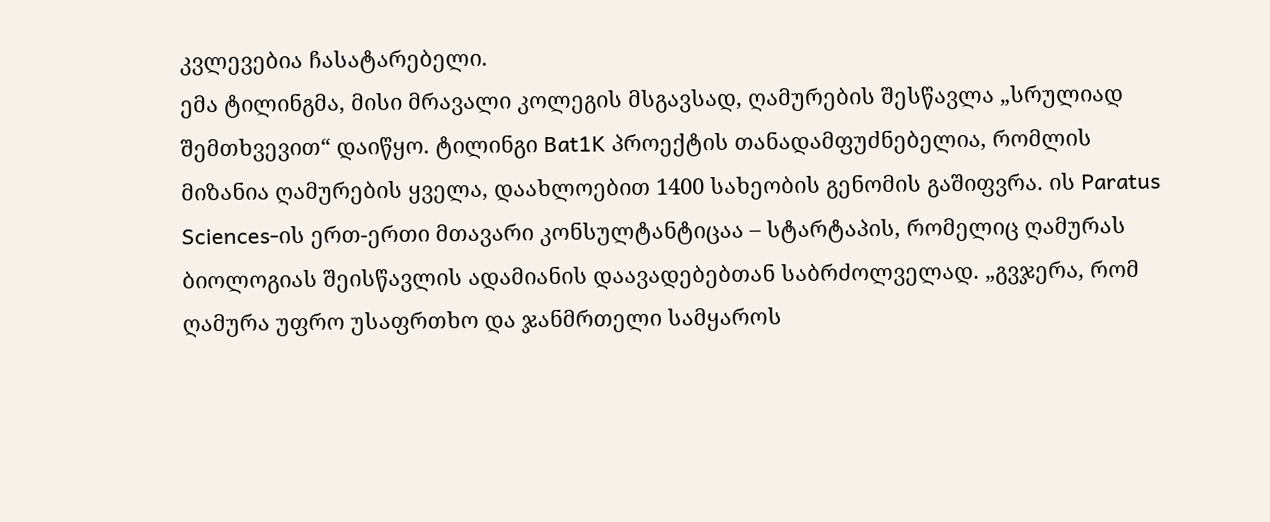კვლევებია ჩასატარებელი.
ემა ტილინგმა, მისი მრავალი კოლეგის მსგავსად, ღამურების შესწავლა „სრულიად შემთხვევით“ დაიწყო. ტილინგი Bat1K პროექტის თანადამფუძნებელია, რომლის მიზანია ღამურების ყველა, დაახლოებით 1400 სახეობის გენომის გაშიფვრა. ის Paratus Sciences-ის ერთ-ერთი მთავარი კონსულტანტიცაა – სტარტაპის, რომელიც ღამურას ბიოლოგიას შეისწავლის ადამიანის დაავადებებთან საბრძოლველად. „გვჯერა, რომ ღამურა უფრო უსაფრთხო და ჯანმრთელი სამყაროს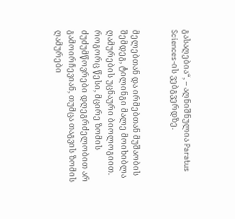გასაღებია“, – აღნიშნულია Paratus Sciences-ის ვებგვერდზე.


მელებთან და ირმებთან მუშაობის შემდეგ, ტილინგი მალე მოიხიბლა ღამურების უცნაური ბიოლოგიით. როგორც წესი, მცირე ზომის ძუძუმწოვრები დღეგრძელობით არ გამოირჩევიან, თუმცა თაგვის ზომის ღამურები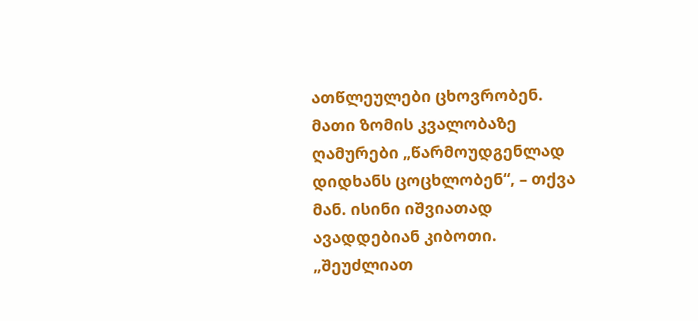ათწლეულები ცხოვრობენ. მათი ზომის კვალობაზე ღამურები „წარმოუდგენლად დიდხანს ცოცხლობენ“, – თქვა მან. ისინი იშვიათად ავადდებიან კიბოთი. „შეუძლიათ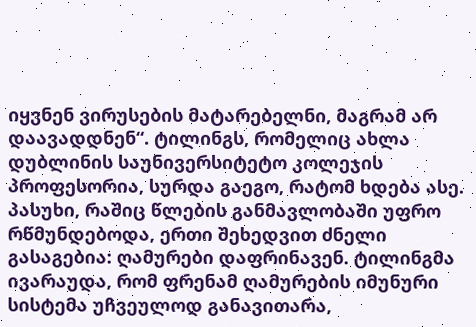იყვნენ ვირუსების მატარებელნი, მაგრამ არ დაავადდნენ“. ტილინგს, რომელიც ახლა დუბლინის საუნივერსიტეტო კოლეჯის პროფესორია, სურდა გაეგო, რატომ ხდება ასე.
პასუხი, რაშიც წლების განმავლობაში უფრო რწმუნდებოდა, ერთი შეხედვით ძნელი გასაგებია: ღამურები დაფრინავენ. ტილინგმა ივარაუდა, რომ ფრენამ ღამურების იმუნური სისტემა უჩვეულოდ განავითარა,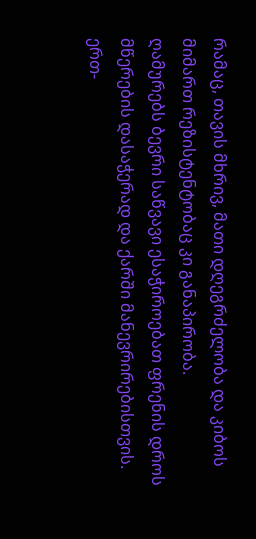რამაც, თავის მხრივ, მათი დღეგრძელობა და კიბოს მიმართ რეზისტენტობაც კი განაპირობა.
ღამურებს ბევრი საწვავი ესაჭიროებათ ფრენის დროს მწერების დასაჭერად და ქარში მანევრირებისთვის. ერთ-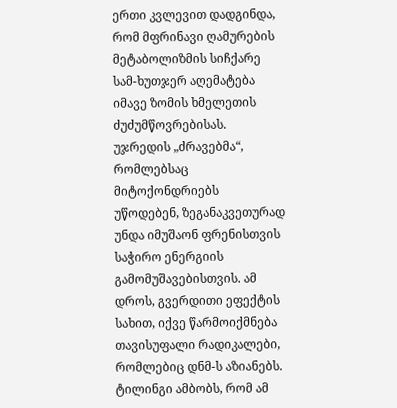ერთი კვლევით დადგინდა, რომ მფრინავი ღამურების მეტაბოლიზმის სიჩქარე სამ-ხუთჯერ აღემატება იმავე ზომის ხმელეთის ძუძუმწოვრებისას. უჯრედის „ძრავებმა“, რომლებსაც მიტოქონდრიებს უწოდებენ, ზეგანაკვეთურად უნდა იმუშაონ ფრენისთვის საჭირო ენერგიის გამომუშავებისთვის. ამ დროს, გვერდითი ეფექტის სახით, იქვე წარმოიქმნება თავისუფალი რადიკალები, რომლებიც დნმ-ს აზიანებს. ტილინგი ამბობს, რომ ამ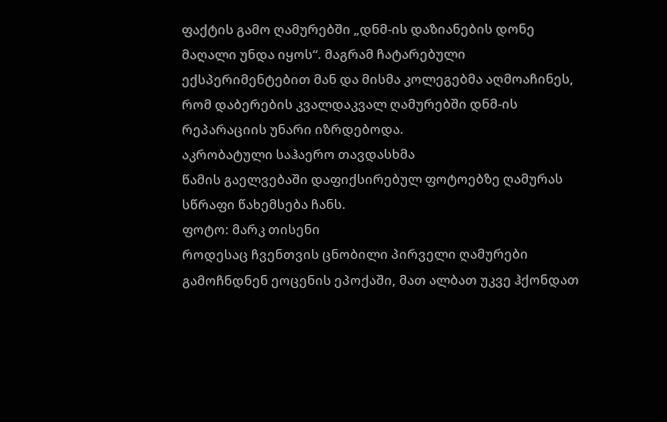ფაქტის გამო ღამურებში „დნმ-ის დაზიანების დონე მაღალი უნდა იყოს“. მაგრამ ჩატარებული ექსპერიმენტებით მან და მისმა კოლეგებმა აღმოაჩინეს, რომ დაბერების კვალდაკვალ ღამურებში დნმ-ის რეპარაციის უნარი იზრდებოდა.
აკრობატული საჰაერო თავდასხმა
წამის გაელვებაში დაფიქსირებულ ფოტოებზე ღამურას სწრაფი წახემსება ჩანს.
ფოტო: მარკ თისენი
როდესაც ჩვენთვის ცნობილი პირველი ღამურები გამოჩნდნენ ეოცენის ეპოქაში, მათ ალბათ უკვე ჰქონდათ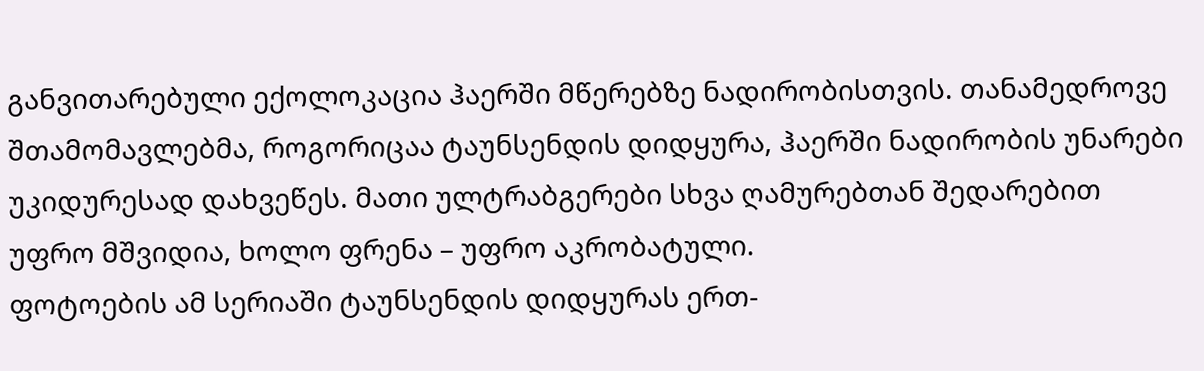განვითარებული ექოლოკაცია ჰაერში მწერებზე ნადირობისთვის. თანამედროვე შთამომავლებმა, როგორიცაა ტაუნსენდის დიდყურა, ჰაერში ნადირობის უნარები უკიდურესად დახვეწეს. მათი ულტრაბგერები სხვა ღამურებთან შედარებით უფრო მშვიდია, ხოლო ფრენა – უფრო აკრობატული.
ფოტოების ამ სერიაში ტაუნსენდის დიდყურას ერთ-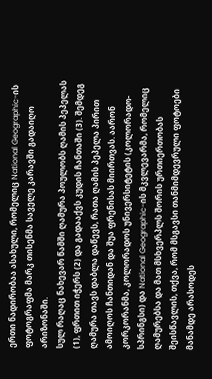ერთი ნადირობაა ასახული, რომელიც National Geographic-ის ფოტოგრაფმა მარკ თისენმა საველე კარავში გადაიღო არიზონაში.
სულ რაღაც ნახევარ წამში ღამურა პოულობს ღამის პეპელას (1), ფრთით იჭერს (2) და გადააქვს კუდის ჩანთაში (3). შემდეგ ღამურა თავს დაბლა დაწევს, რათა ღამის პეპელა პირით ამოიღოს ჩანთიდან და შუა ფრენისას მიირთვას. აარონ კორკორანმა, კოლორადოს უნივერსიტეტის (კოლორადო-სპრინგსი) და National Geographic-ის მკვლევარმა, რომელიც ღამურებსა და მათ მსხვერპლს შორის ურთიერთობას შეისწავლის, თქვა, რომ მსგავსი თანმიმდევრული ფოტოები მანამდე არასოდეს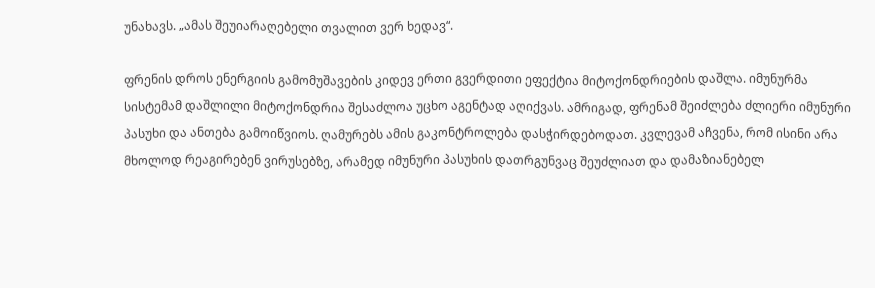უნახავს. „ამას შეუიარაღებელი თვალით ვერ ხედავ“.

ფრენის დროს ენერგიის გამომუშავების კიდევ ერთი გვერდითი ეფექტია მიტოქონდრიების დაშლა. იმუნურმა სისტემამ დაშლილი მიტოქონდრია შესაძლოა უცხო აგენტად აღიქვას. ამრიგად, ფრენამ შეიძლება ძლიერი იმუნური პასუხი და ანთება გამოიწვიოს. ღამურებს ამის გაკონტროლება დასჭირდებოდათ. კვლევამ აჩვენა, რომ ისინი არა მხოლოდ რეაგირებენ ვირუსებზე, არამედ იმუნური პასუხის დათრგუნვაც შეუძლიათ და დამაზიანებელ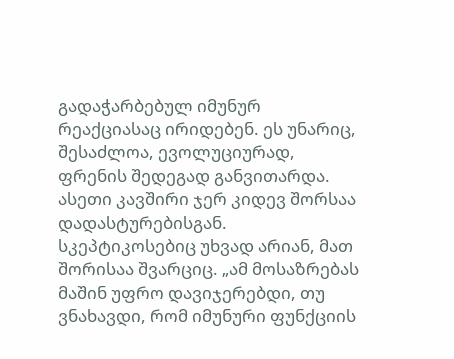გადაჭარბებულ იმუნურ რეაქციასაც ირიდებენ. ეს უნარიც, შესაძლოა, ევოლუციურად, ფრენის შედეგად განვითარდა.
ასეთი კავშირი ჯერ კიდევ შორსაა დადასტურებისგან. სკეპტიკოსებიც უხვად არიან, მათ შორისაა შვარციც. „ამ მოსაზრებას მაშინ უფრო დავიჯერებდი, თუ ვნახავდი, რომ იმუნური ფუნქციის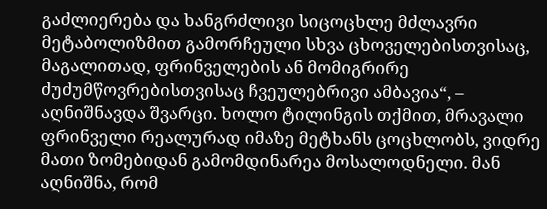გაძლიერება და ხანგრძლივი სიცოცხლე მძლავრი მეტაბოლიზმით გამორჩეული სხვა ცხოველებისთვისაც, მაგალითად, ფრინველების ან მომიგრირე ძუძუმწოვრებისთვისაც ჩვეულებრივი ამბავია“, – აღნიშნავდა შვარცი. ხოლო ტილინგის თქმით, მრავალი ფრინველი რეალურად იმაზე მეტხანს ცოცხლობს, ვიდრე მათი ზომებიდან გამომდინარეა მოსალოდნელი. მან აღნიშნა, რომ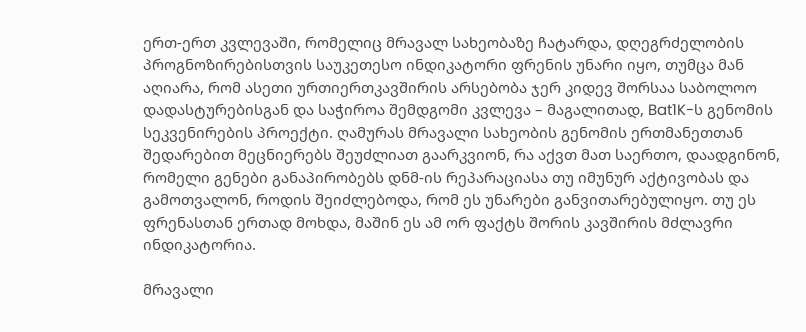ერთ-ერთ კვლევაში, რომელიც მრავალ სახეობაზე ჩატარდა, დღეგრძელობის პროგნოზირებისთვის საუკეთესო ინდიკატორი ფრენის უნარი იყო, თუმცა მან აღიარა, რომ ასეთი ურთიერთკავშირის არსებობა ჯერ კიდევ შორსაა საბოლოო დადასტურებისგან და საჭიროა შემდგომი კვლევა – მაგალითად, Bat1K-ს გენომის სეკვენირების პროექტი. ღამურას მრავალი სახეობის გენომის ერთმანეთთან შედარებით მეცნიერებს შეუძლიათ გაარკვიონ, რა აქვთ მათ საერთო, დაადგინონ, რომელი გენები განაპირობებს დნმ-ის რეპარაციასა თუ იმუნურ აქტივობას და გამოთვალონ, როდის შეიძლებოდა, რომ ეს უნარები განვითარებულიყო. თუ ეს ფრენასთან ერთად მოხდა, მაშინ ეს ამ ორ ფაქტს შორის კავშირის მძლავრი ინდიკატორია.

მრავალი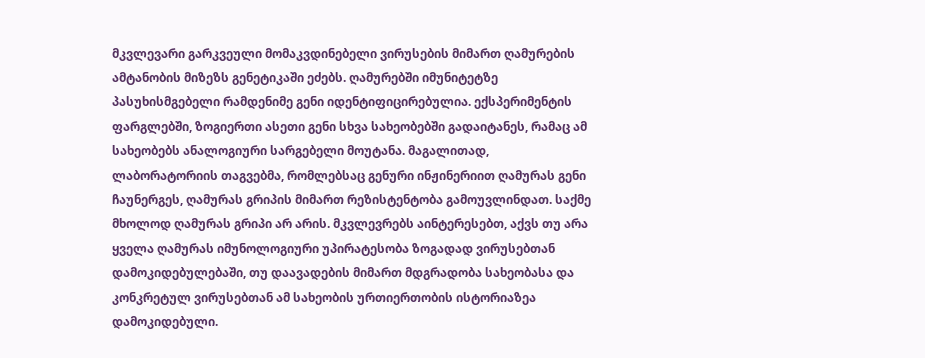მკვლევარი გარკვეული მომაკვდინებელი ვირუსების მიმართ ღამურების ამტანობის მიზეზს გენეტიკაში ეძებს. ღამურებში იმუნიტეტზე პასუხისმგებელი რამდენიმე გენი იდენტიფიცირებულია. ექსპერიმენტის ფარგლებში, ზოგიერთი ასეთი გენი სხვა სახეობებში გადაიტანეს, რამაც ამ სახეობებს ანალოგიური სარგებელი მოუტანა. მაგალითად, ლაბორატორიის თაგვებმა, რომლებსაც გენური ინჟინერიით ღამურას გენი ჩაუნერგეს, ღამურას გრიპის მიმართ რეზისტენტობა გამოუვლინდათ. საქმე მხოლოდ ღამურას გრიპი არ არის. მკვლევრებს აინტერესებთ, აქვს თუ არა ყველა ღამურას იმუნოლოგიური უპირატესობა ზოგადად ვირუსებთან დამოკიდებულებაში, თუ დაავადების მიმართ მდგრადობა სახეობასა და კონკრეტულ ვირუსებთან ამ სახეობის ურთიერთობის ისტორიაზეა დამოკიდებული.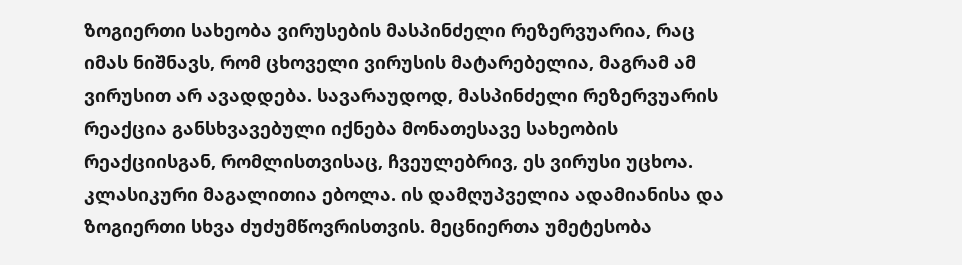ზოგიერთი სახეობა ვირუსების მასპინძელი რეზერვუარია, რაც იმას ნიშნავს, რომ ცხოველი ვირუსის მატარებელია, მაგრამ ამ ვირუსით არ ავადდება. სავარაუდოდ, მასპინძელი რეზერვუარის რეაქცია განსხვავებული იქნება მონათესავე სახეობის რეაქციისგან, რომლისთვისაც, ჩვეულებრივ, ეს ვირუსი უცხოა.
კლასიკური მაგალითია ებოლა. ის დამღუპველია ადამიანისა და ზოგიერთი სხვა ძუძუმწოვრისთვის. მეცნიერთა უმეტესობა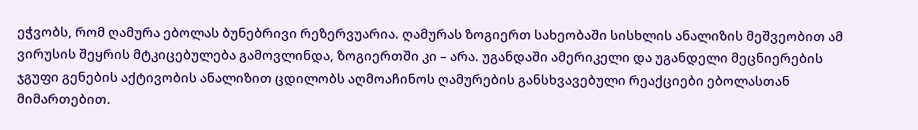ეჭვობს, რომ ღამურა ებოლას ბუნებრივი რეზერვუარია. ღამურას ზოგიერთ სახეობაში სისხლის ანალიზის მეშვეობით ამ ვირუსის შეყრის მტკიცებულება გამოვლინდა, ზოგიერთში კი – არა. უგანდაში ამერიკელი და უგანდელი მეცნიერების ჯგუფი გენების აქტივობის ანალიზით ცდილობს აღმოაჩინოს ღამურების განსხვავებული რეაქციები ებოლასთან მიმართებით.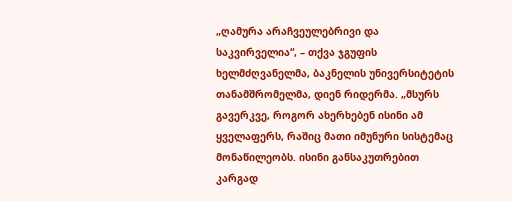„ღამურა არაჩვეულებრივი და საკვირველია“, – თქვა ჯგუფის ხელმძღვანელმა, ბაკნელის უნივერსიტეტის თანამშრომელმა, დიენ რიდერმა. „მსურს გავერკვე, როგორ ახერხებენ ისინი ამ ყველაფერს, რაშიც მათი იმუნური სისტემაც მონაწილეობს. ისინი განსაკუთრებით კარგად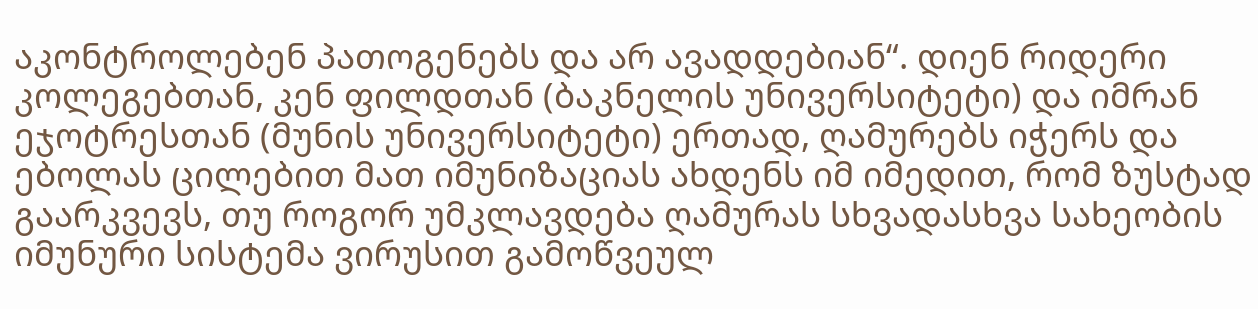აკონტროლებენ პათოგენებს და არ ავადდებიან“. დიენ რიდერი კოლეგებთან, კენ ფილდთან (ბაკნელის უნივერსიტეტი) და იმრან ეჯოტრესთან (მუნის უნივერსიტეტი) ერთად, ღამურებს იჭერს და ებოლას ცილებით მათ იმუნიზაციას ახდენს იმ იმედით, რომ ზუსტად გაარკვევს, თუ როგორ უმკლავდება ღამურას სხვადასხვა სახეობის იმუნური სისტემა ვირუსით გამოწვეულ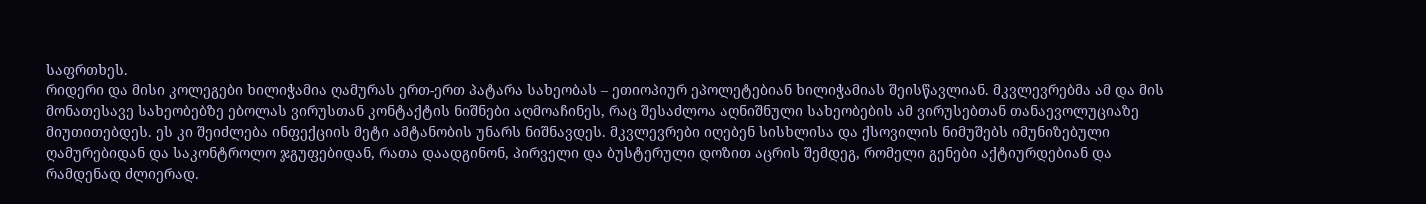საფრთხეს.
რიდერი და მისი კოლეგები ხილიჭამია ღამურას ერთ-ერთ პატარა სახეობას – ეთიოპიურ ეპოლეტებიან ხილიჭამიას შეისწავლიან. მკვლევრებმა ამ და მის მონათესავე სახეობებზე ებოლას ვირუსთან კონტაქტის ნიშნები აღმოაჩინეს, რაც შესაძლოა აღნიშნული სახეობების ამ ვირუსებთან თანაევოლუციაზე მიუთითებდეს. ეს კი შეიძლება ინფექციის მეტი ამტანობის უნარს ნიშნავდეს. მკვლევრები იღებენ სისხლისა და ქსოვილის ნიმუშებს იმუნიზებული ღამურებიდან და საკონტროლო ჯგუფებიდან, რათა დაადგინონ, პირველი და ბუსტერული დოზით აცრის შემდეგ, რომელი გენები აქტიურდებიან და რამდენად ძლიერად.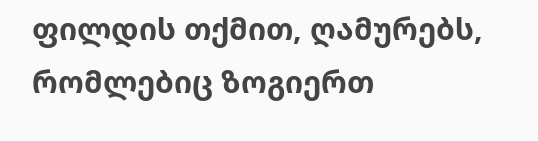ფილდის თქმით, ღამურებს, რომლებიც ზოგიერთ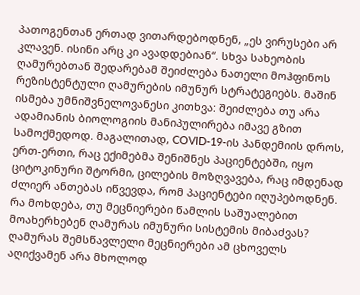პათოგენთან ერთად ვითარდებოდნენ, „ეს ვირუსები არ კლავენ. ისინი არც კი ავადდებიან“. სხვა სახეობის ღამურებთან შედარებამ შეიძლება ნათელი მოჰფინოს რეზისტენტული ღამურების იმუნურ სტრატეგიებს. მაშინ ისმება უმნიშვნელოვანესი კითხვა: შეიძლება თუ არა ადამიანის ბიოლოგიის მანიპულირება იმავე გზით სამოქმედოდ. მაგალითად, COVID-19-ის პანდემიის დროს, ერთ-ერთი, რაც ექიმებმა შენიშნეს პაციენტებში, იყო ციტოკინური შტორმი, ცილების მოზღვავება, რაც იმდენად ძლიერ ანთებას იწვევდა, რომ პაციენტები იღუპებოდნენ. რა მოხდება, თუ მეცნიერები წამლის საშუალებით მოახერხებენ ღამურას იმუნური სისტემის მიბაძვას?
ღამურას შემსწავლელი მეცნიერები ამ ცხოველს აღიქვამენ არა მხოლოდ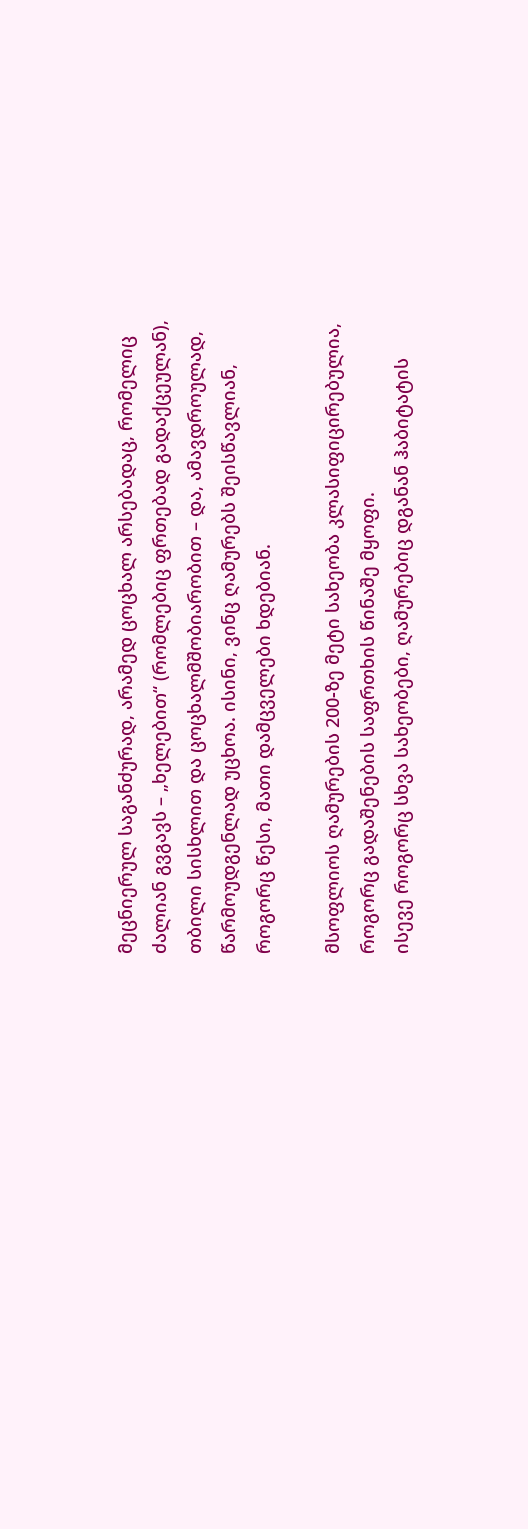მეცნიერულ საგანძურად, არამედ ცოცხალ არსებადაც, რომელიც ძალიან გვგავს – „ხელებით“ (რომლებიც ფრთებად გადაქცეულან), თბილი სისხლით და ცოცხალმშობიარობით – და, ამავდროულად, წარმოუდგენლად უცხოა. ისინი, ვინც ღამურებს შეისწავლიან, როგორც წესი, მათი დამცველები ხდებიან.

მსოფლიოს ღამურების 200-ზე მეტი სახეობა კლასიფიცირებულია, როგორც გადაშენების საფრთხის წინაშე მყოფი.
ისევე როგორც სხვა სახეობები, ღამურებიც დგანან ჰაბიტატის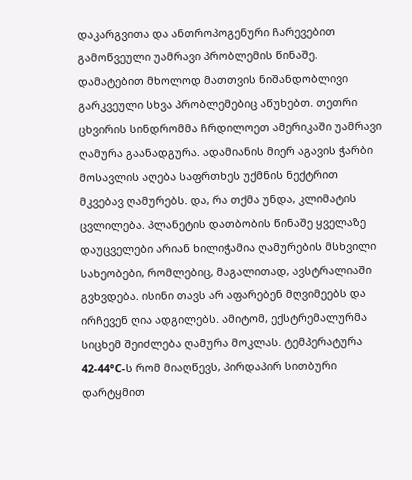დაკარგვითა და ანთროპოგენური ჩარევებით გამოწვეული უამრავი პრობლემის წინაშე. დამატებით მხოლოდ მათთვის ნიშანდობლივი გარკვეული სხვა პრობლემებიც აწუხებთ. თეთრი ცხვირის სინდრომმა ჩრდილოეთ ამერიკაში უამრავი ღამურა გაანადგურა. ადამიანის მიერ აგავის ჭარბი მოსავლის აღება საფრთხეს უქმნის ნექტრით მკვებავ ღამურებს. და, რა თქმა უნდა, კლიმატის ცვლილება. პლანეტის დათბობის წინაშე ყველაზე დაუცველები არიან ხილიჭამია ღამურების მსხვილი სახეობები, რომლებიც, მაგალითად, ავსტრალიაში გვხვდება. ისინი თავს არ აფარებენ მღვიმეებს და ირჩევენ ღია ადგილებს. ამიტომ, ექსტრემალურმა სიცხემ შეიძლება ღამურა მოკლას. ტემპერატურა 42-44°C-ს რომ მიაღწევს, პირდაპირ სითბური დარტყმით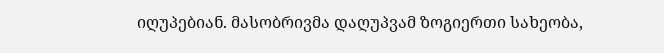იღუპებიან. მასობრივმა დაღუპვამ ზოგიერთი სახეობა,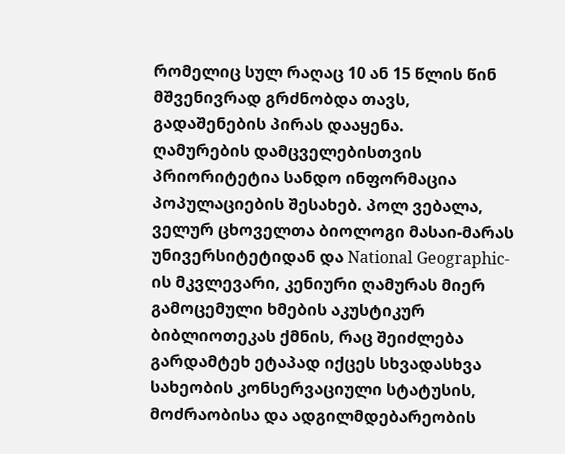რომელიც სულ რაღაც 10 ან 15 წლის წინ მშვენივრად გრძნობდა თავს, გადაშენების პირას დააყენა.
ღამურების დამცველებისთვის პრიორიტეტია სანდო ინფორმაცია პოპულაციების შესახებ. პოლ ვებალა, ველურ ცხოველთა ბიოლოგი მასაი-მარას უნივერსიტეტიდან და National Geographic-ის მკვლევარი, კენიური ღამურას მიერ გამოცემული ხმების აკუსტიკურ ბიბლიოთეკას ქმნის, რაც შეიძლება გარდამტეხ ეტაპად იქცეს სხვადასხვა სახეობის კონსერვაციული სტატუსის, მოძრაობისა და ადგილმდებარეობის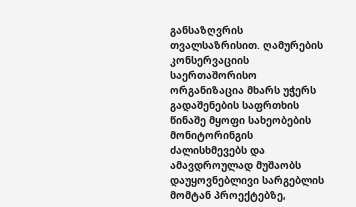განსაზღვრის თვალსაზრისით. ღამურების კონსერვაციის საერთაშორისო ორგანიზაცია მხარს უჭერს გადაშენების საფრთხის წინაშე მყოფი სახეობების მონიტორინგის ძალისხმევებს და ამავდროულად მუშაობს დაუყოვნებლივი სარგებლის მომტან პროექტებზე,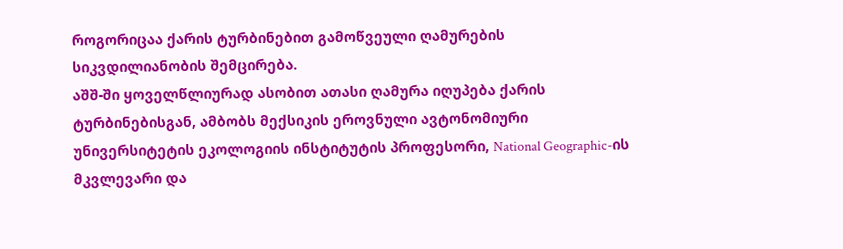როგორიცაა ქარის ტურბინებით გამოწვეული ღამურების სიკვდილიანობის შემცირება.
აშშ-ში ყოველწლიურად ასობით ათასი ღამურა იღუპება ქარის ტურბინებისგან, ამბობს მექსიკის ეროვნული ავტონომიური უნივერსიტეტის ეკოლოგიის ინსტიტუტის პროფესორი, National Geographic-ის მკვლევარი და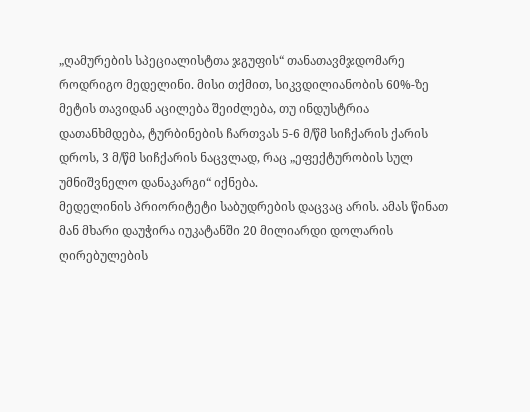„ღამურების სპეციალისტთა ჯგუფის“ თანათავმჯდომარე როდრიგო მედელინი. მისი თქმით, სიკვდილიანობის 60%-ზე მეტის თავიდან აცილება შეიძლება, თუ ინდუსტრია დათანხმდება, ტურბინების ჩართვას 5-6 მ/წმ სიჩქარის ქარის დროს, 3 მ/წმ სიჩქარის ნაცვლად, რაც „ეფექტურობის სულ უმნიშვნელო დანაკარგი“ იქნება.
მედელინის პრიორიტეტი საბუდრების დაცვაც არის. ამას წინათ მან მხარი დაუჭირა იუკატანში 20 მილიარდი დოლარის ღირებულების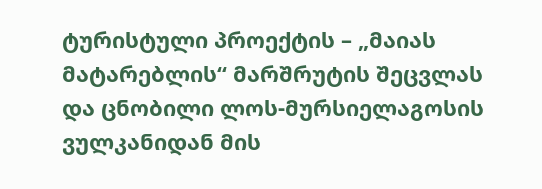ტურისტული პროექტის – „მაიას მატარებლის“ მარშრუტის შეცვლას და ცნობილი ლოს-მურსიელაგოსის ვულკანიდან მის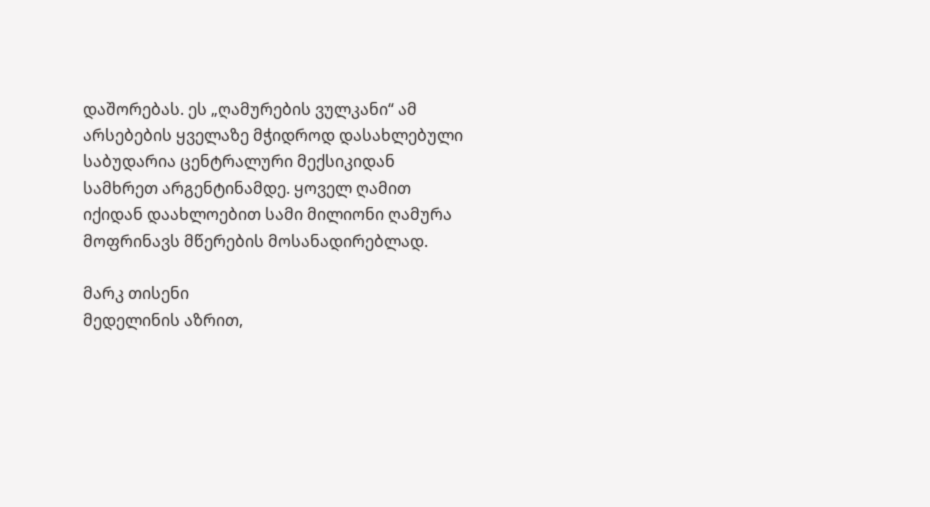დაშორებას. ეს „ღამურების ვულკანი“ ამ არსებების ყველაზე მჭიდროდ დასახლებული საბუდარია ცენტრალური მექსიკიდან სამხრეთ არგენტინამდე. ყოველ ღამით იქიდან დაახლოებით სამი მილიონი ღამურა მოფრინავს მწერების მოსანადირებლად.

მარკ თისენი
მედელინის აზრით,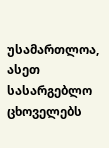უსამართლოა, ასეთ სასარგებლო ცხოველებს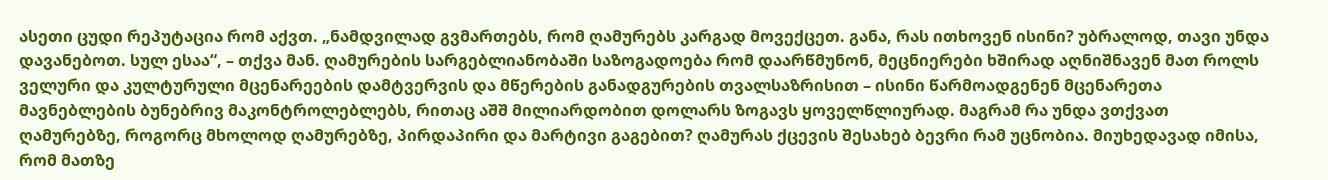ასეთი ცუდი რეპუტაცია რომ აქვთ. „ნამდვილად გვმართებს, რომ ღამურებს კარგად მოვექცეთ. განა, რას ითხოვენ ისინი? უბრალოდ, თავი უნდა დავანებოთ. სულ ესაა“, – თქვა მან. ღამურების სარგებლიანობაში საზოგადოება რომ დაარწმუნონ, მეცნიერები ხშირად აღნიშნავენ მათ როლს ველური და კულტურული მცენარეების დამტვერვის და მწერების განადგურების თვალსაზრისით – ისინი წარმოადგენენ მცენარეთა მავნებლების ბუნებრივ მაკონტროლებლებს, რითაც აშშ მილიარდობით დოლარს ზოგავს ყოველწლიურად. მაგრამ რა უნდა ვთქვათ ღამურებზე, როგორც მხოლოდ ღამურებზე, პირდაპირი და მარტივი გაგებით? ღამურას ქცევის შესახებ ბევრი რამ უცნობია. მიუხედავად იმისა, რომ მათზე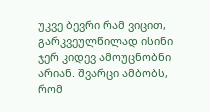უკვე ბევრი რამ ვიცით, გარკვეულწილად ისინი ჯერ კიდევ ამოუცნობნი არიან. შვარცი ამბობს, რომ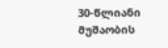30-წლიანი მუშაობის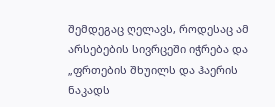შემდეგაც ღელავს, როდესაც ამ არსებების სივრცეში იჭრება და „ფრთების შხუილს და ჰაერის ნაკადს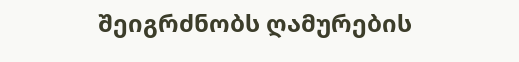შეიგრძნობს ღამურების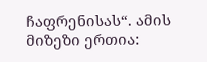ჩაფრენისას“. ამის მიზეზი ერთია: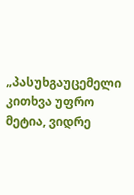„პასუხგაუცემელი კითხვა უფრო მეტია, ვიდრე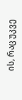ის, რაც უკვე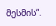მესმის“.